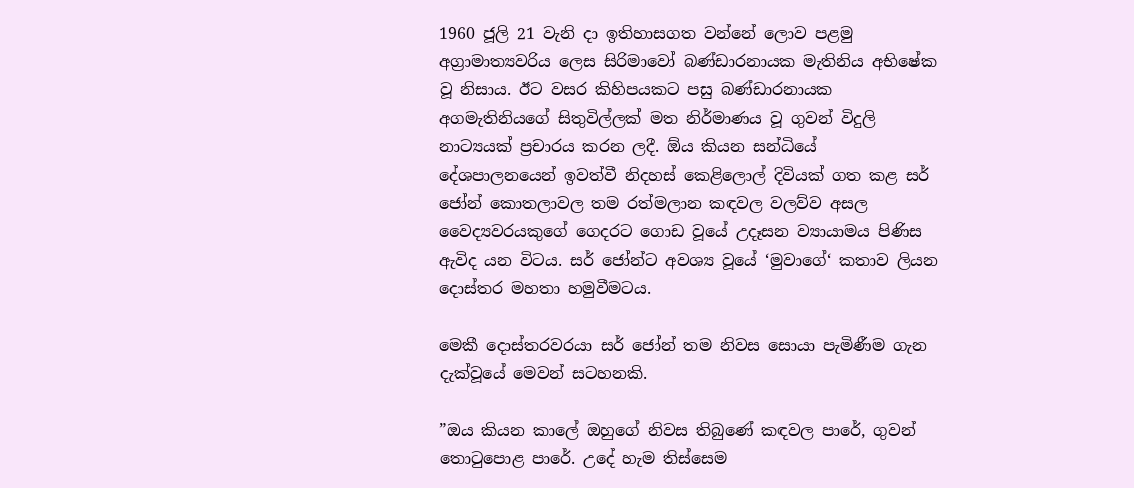1960 ජූලි 21 වැනි දා ඉතිහාසගත වන්නේ ලොව පළමු අග්‍රාමාත්‍යවරිය ලෙස සිරිමාවෝ බණ්ඩාරනායක මැතිනිය අභිෂේක වූ නිසාය. ඊට වසර කිහිපයකට පසු බණ්ඩාරනායක අගමැතිනියගේ සිතුවිල්ලක් මත නිර්මාණය වූ ගුවන් විදුලි නාට්‍යයක් ප්‍රචාරය කරන ලදී. ඕය කියන සන්ධියේ දේශපාලනයෙන් ඉවත්වී නිදහස් කෙළිලොල් දිවියක් ගත කළ සර් ජෝන් කොතලාවල තම රත්මලාන කඳවල වලව්ව අසල වෛද්‍යවරයකුගේ ගෙදරට ගොඩ වූයේ උදෑසන ව්‍යායාමය පිණිස ඇවිද යන විටය. සර් ජෝන්ට අවශ්‍ය වූයේ ‘මුවාගේ‘ කතාව ලියන දොස්තර මහතා හමුවීමටය.

මෙකී දොස්තරවරයා සර් ජෝන් තම නිවස සොයා පැමිණීම ගැන දැක්වූයේ මෙවන් සටහනකි.

”ඔය කියන කාලේ ඔහුගේ නිවස තිබුණේ කඳවල පාරේ, ගුවන් තොටුපොළ පාරේ. උදේ හැම තිස්සෙම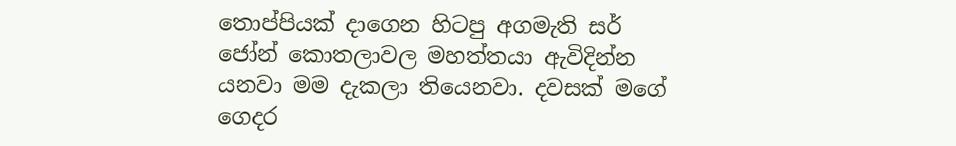තොප්පියක් දාගෙන හිටපු අගමැති සර් ජෝන් කොතලාවල මහත්තයා ඇවිදින්න යනවා මම දැකලා තියෙනවා. දවසක් මගේ ගෙදර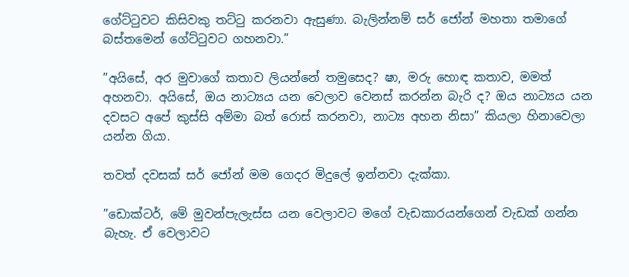ගේට්ටුවට කිසිවකු තට්ටු කරනවා ඇසුණා. බැලින්නම් සර් ජෝන් මහතා තමාගේ බස්තමෙන් ගේට්ටුවට ගහනවා.”

”අයිසේ, අර මුවාගේ කතාව ලියන්නේ තමුසෙද? ෂා, මරු හොඳ කතාව, මමත් අහනවා. අයිසේ, ඔය නාට්‍යය යන වෙලාව වෙනස් කරන්න බැරි ද? ඔය නාට්‍යය යන දවසට අපේ කුස්සි අම්මා බත් රොස් කරනවා, නාට්‍ය අහන නිසා” කියලා හිනාවෙලා යන්න ගියා.

තවත් දවසක් සර් ජෝන් මම ගෙදර මිදුලේ ඉන්නවා දැක්කා.

”ඩොක්ටර්, මේ මුවන්පැලැස්ස යන වෙලාවට මගේ වැඩකාරයන්ගෙන් වැඩක් ගන්න බැහැ. ඒ වෙලාවට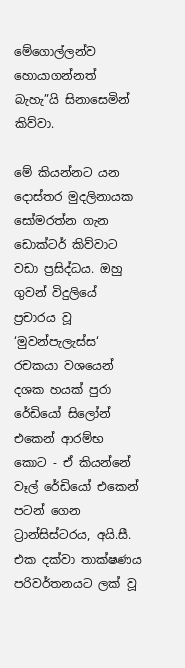මේගොල්ලන්ව හොයාගන්නත් බැහැ”යි සිනාසෙමින් කිව්වා.

මේ කියන්නට යන දොස්තර මුදලිනායක සෝමරත්න ගැන ඩොක්ටර් කිව්වාට වඩා ප්‍රසිද්ධය. ඔහු ගුවන් විදුලියේ ප්‍රචාරය වූ ‘මුවන්පැලැස්ස‘ රචකයා වශයෙන් දශක හයක් පුරා රේඩියෝ සිලෝන් එකෙන් ආරම්භ කොට - ඒ කියන්නේ වෑල් රේඩියෝ එකෙන් පටන් ගෙන ට්‍රාන්සිස්ටරය, අයි.සී. එක දක්වා තාක්ෂණය පරිවර්තනයට ලක් වූ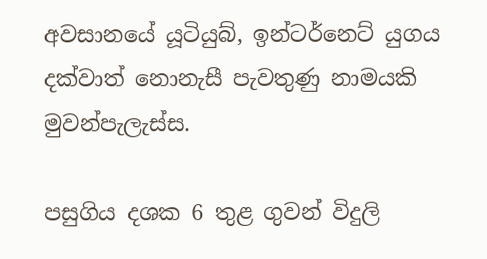අවසානයේ යූටියුබ්, ඉන්ටර්නෙට් යුගය දක්වාත් නොනැසී පැවතුණු නාමයකි මුවන්පැලැස්ස.

පසුගිය දශක 6 තුළ ගුවන් විදුලි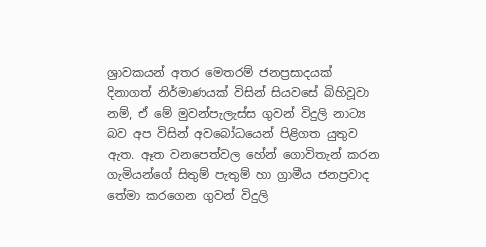ශ්‍රාවකයන් අතර මෙතරම් ජනප්‍රසාදයක් දිනාගත් නිර්මාණයක් විසින් සියවසේ බිහිවූවා නම්, ඒ මේ මුවන්පැලැස්ස ගුවන් විදුලි නාට්‍ය බව අප විසින් අවබෝධයෙන් පිළිගත යුතුව ඇත. ඈත වනපෙත්වල හේන් ගොවිතැන් කරන ගැමියන්ගේ සිතුම් පැතුම් හා ග්‍රාමීය ජනප්‍රවාද තේමා කරගෙන ගුවන් විදුලි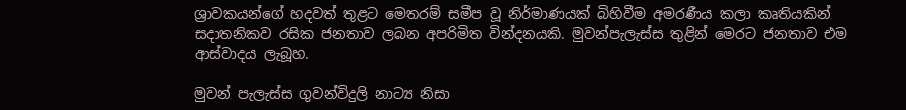ශ්‍රාවකයන්ගේ හදවත් තුළට මෙතරම් සමීප වූ නිර්මාණයක් බිහිවීම අමරණීය කලා කෘතියකින් සදාතනිකව රසික ජනතාව ලබන අපරිමිත වින්දනයකි. මුවන්පැලැස්ස තුළින් මෙරට ජනතාව එම ආස්වාදය ලැබූහ.

මුවන් පැලැස්ස ගුවන්විදුලි නාට්‍ය නිසා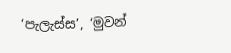‘පැලැස්ස’, ‘මුවන්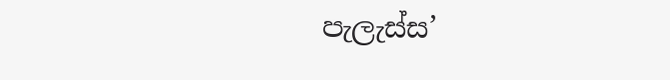පැලැස්ස’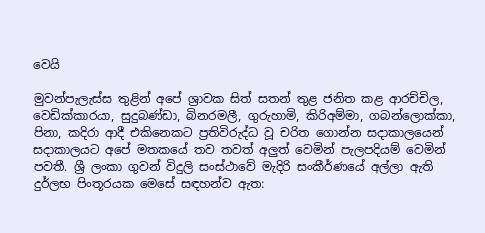වෙයි

මුවන්පැලැස්ස තුළින් අපේ ශ්‍රාවක සිත් සතන් තුළ ජනිත කළ ආරච්චිල, වෙඩික්කාරයා, සුදුබණ්ඩා, බිනරමලී, ගුරුහාමි, කිරිඅම්මා, ගබන්ලොක්කා, පිනා, කදිරා ආදී එකිනෙකට ප්‍රතිවිරුද්ධ වූ චරිත ගොන්න සදාකාලයෙන් සදාකාලයට අපේ මතකයේ තව තවත් අලු‍ත් වෙමින් පැලපදියම් වෙමින් පවතී. ශ්‍රී ලංකා ගුවන් විදුලි සංස්ථාවේ මැදිරි සංකීර්ණයේ අල්ලා ඇති දුර්ලභ පිංතූරයක මෙසේ සඳහන්ව ඇත: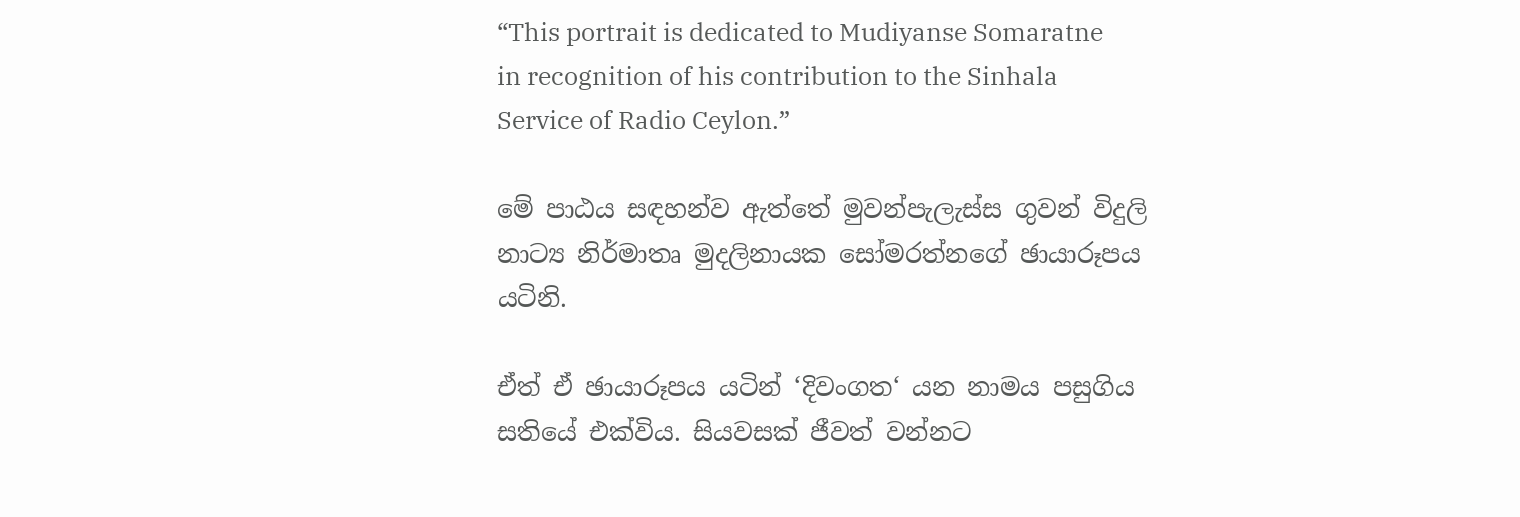“This portrait is dedicated to Mudiyanse Somaratne in recognition of his contribution to the Sinhala Service of Radio Ceylon.”

මේ පාඨය සඳහන්ව ඇත්තේ මුවන්පැලැස්ස ගුවන් විදුලි නාට්‍ය නිර්මාතෘ මුදලිනායක සෝමරත්නගේ ඡායාරූපය යටිනි.

ඒත් ඒ ඡායාරූපය යටින් ‘දිවංගත‘ යන නාමය පසුගිය සතියේ එක්විය. සියවසක් ජීවත් වන්නට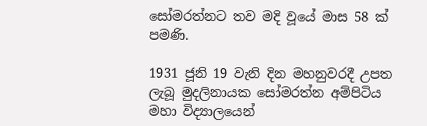සෝමරත්නට තව මදි වූයේ මාස 58 ක් පමණි.

1931 ජූනි 19 වැනි දින මහනුවරදී උපත ලැබූ මුදලිනායක සෝමරත්න අම්පිටිය මහා විද්‍යාලයෙන්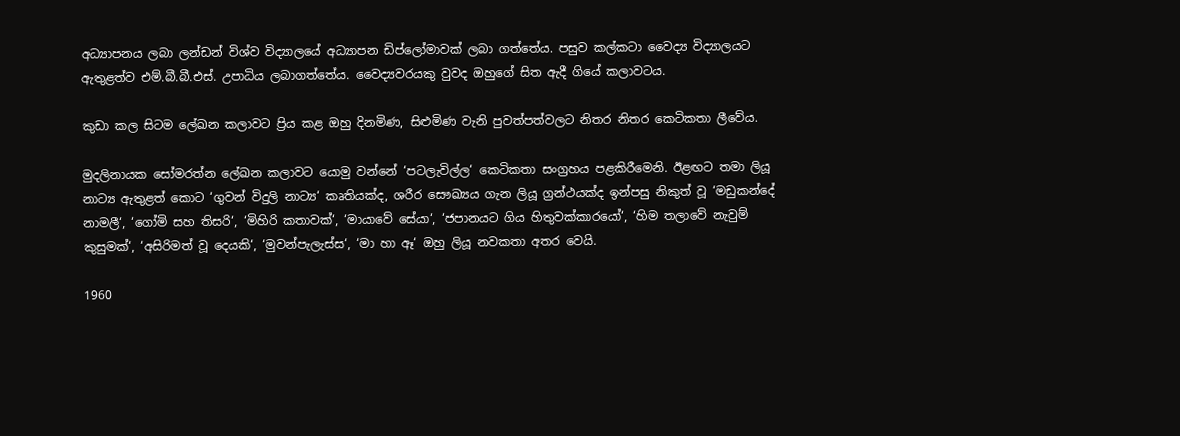අධ්‍යාපනය ලබා ලන්ඩන් විශ්ව විද්‍යාලයේ අධ්‍යාපන ඩිප්ලෝමාවක් ලබා ගත්තේය. පසුව කල්කටා වෛද්‍ය විද්‍යාලයට ඇතුළත්ව එම්.බී.බී.එස්. උපාධිය ලබාගත්තේය. වෛද්‍යවරයකු වුවද ඔහුගේ සිත ඇදී ගියේ කලාවටය.

කුඩා කල සිටම ලේඛන කලාවට ප්‍රිය කළ ඔහු දිනමිණ, සිළුමිණ වැනි පුවත්පත්වලට නිතර නිතර කෙටිකතා ලීවේය.

මුදලිනායක සෝමරත්න ලේඛන කලාවට යොමු වන්නේ ‘පටලැවිල්ල‘ කෙටිකතා සංග්‍රහය පළකිරීමෙනි. ඊළඟට තමා ලියූ නාට්‍ය ඇතුළත් කොට ‘ගුවන් විදුලි නාට්‍ය‘ කෘතියක්ද, ශරීර සෞඛ්‍යය ගැන ලියූ ග්‍රන්ථයක්ද ඉන්පසු නිකුත් වූ ‘මඩුකන්දේ නාමලී‘, ‘ගෝමි සහ තිසරි‘, ‘මිහිරි කතාවක්‘, ‘මායාවේ සේයා‘, ‘ජපානයට ගිය හිතුවක්කාරයෝ‘, ‘හිම තලාවේ නැවුම් කුසුමක්‘, ‘අසිරිමත් වූ දෙයකි‘, ‘මුවන්පැලැස්ස‘, ‘මා හා ඈ‘ ඔහු ලියූ නවකතා අතර වෙයි.

1960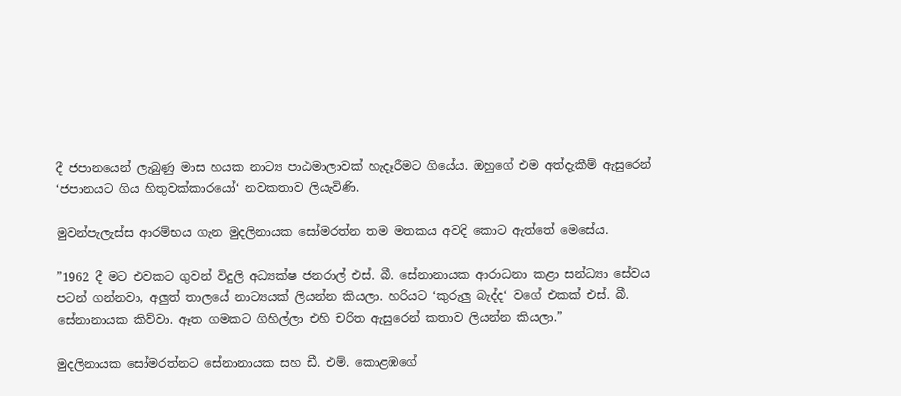දී ජපානයෙන් ලැබුණු මාස හයක නාට්‍ය පාඨමාලාවක් හැදෑරීමට ගියේය. ඔහුගේ එම අත්දැකීම් ඇසුරෙන් ‘ජපානයට ගිය හිතුවක්කාරයෝ‘ නවකතාව ලියැවිණි.

මුවන්පැලැස්ස ආරම්භය ගැන මුදලිනායක සෝමරත්න තම මතකය අවදි කොට ඇත්තේ මෙසේය.

”1962 දී මට එවකට ගුවන් විදුලි අධ්‍යක්ෂ ජනරාල් එස්. බී. සේනානායක ආරාධනා කළා සන්ධ්‍යා සේවය පටන් ගන්නවා, අලු‍ත් තාලයේ නාට්‍යයක් ලියන්න කියලා. හරියට ‘කුරුලු බැද්ද‘ වගේ එකක් එස්. බී. සේනානායක කිව්වා. ඈත ගමකට ගිහිල්ලා එහි චරිත ඇසුරෙන් කතාව ලියන්න කියලා.”

මුදලිනායක සෝමරත්නට සේනානායක සහ ඩී. එම්. කොළඹගේ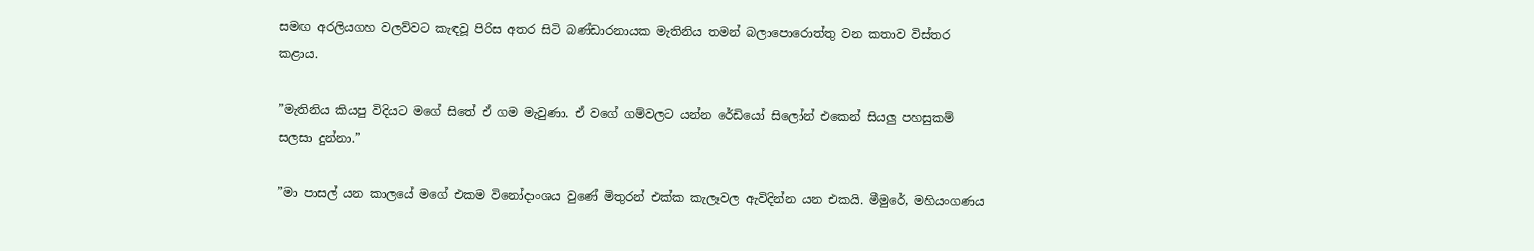සමඟ අරලියගහ වලව්වට කැඳවූ පිරිස අතර සිටි බණ්ඩාරනායක මැතිනිය තමන් බලාපොරොත්තු වන කතාව විස්තර කළාය.

”මැතිනිය කියපු විදියට මගේ සිතේ ඒ ගම මැවුණා. ඒ වගේ ගම්වලට යන්න රේඩියෝ සිලෝන් එකෙන් සියලු‍ පහසුකම් සලසා දුන්නා.”

”මා පාසල් යන කාලයේ මගේ එකම විනෝදාංශය වුණේ මිතුරන් එක්ක කැලෑවල ඇවිදින්න යන එකයි. මීමුරේ, මහියංගණය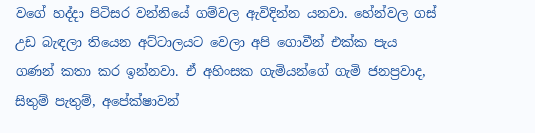වගේ හද්දා පිටිසර වන්නියේ ගම්වල ඇවිදින්න යනවා. හේන්වල ගස් උඩ බැඳලා තියෙන අට්ටාලයට වෙලා අපි ගොවීන් එක්ක පැය ගණන් කතා කර ඉන්නවා. ඒ අහිංසක ගැමියන්ගේ ගැමි ජනප්‍රවාද, සිතුම් පැතුම්, අපේක්ෂාවන්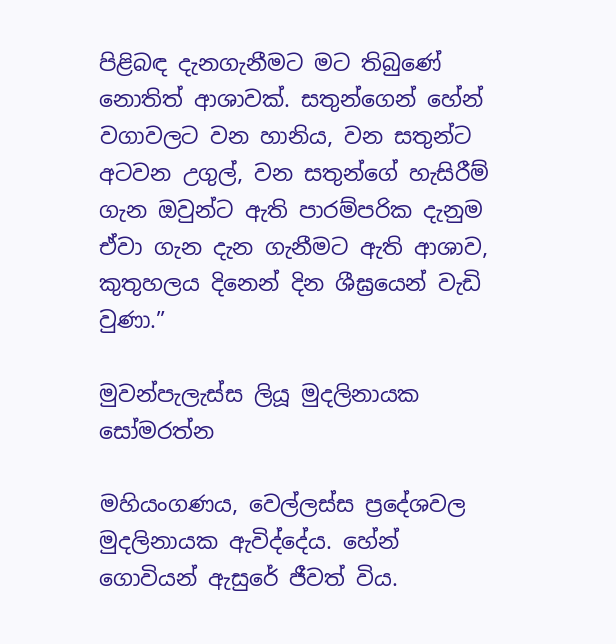පිළිබඳ දැනගැනීමට මට තිබුණේ නොතිත් ආශාවක්. සතුන්ගෙන් හේන් වගාවලට වන හානිය, වන සතුන්ට අටවන උගුල්, වන සතුන්ගේ හැසිරීම් ගැන ඔවුන්ට ඇති පාරම්පරික දැනුම ඒවා ගැන දැන ගැනීමට ඇති ආශාව, කුතුහලය දිනෙන් දින ශීඝ්‍රයෙන් වැඩි වුණා.”

මුවන්පැලැස්ස ලියූ මුදලිනායක සෝමරත්න

මහියංගණය, වෙල්ලස්ස ප්‍රදේශවල මුදලිනායක ඇවිද්දේය. හේන් ගොවියන් ඇසුරේ ජීවත් විය.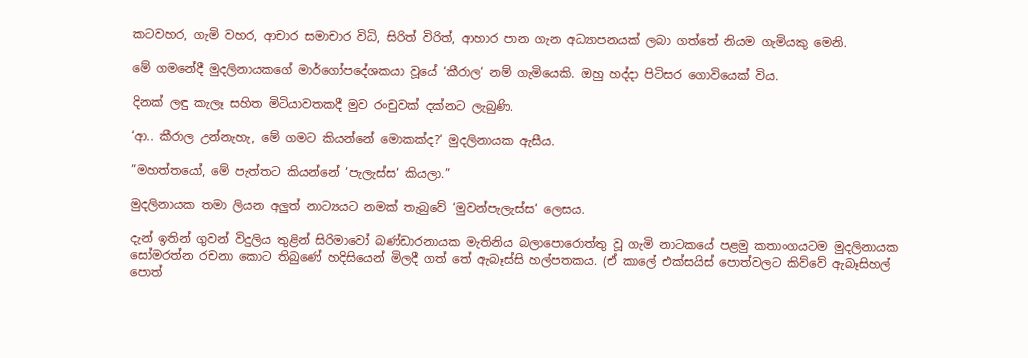කටවහර, ගැමි වහර, ආචාර සමාචාර විධි, සිරිත් විරිත්, ආහාර පාන ගැන අධ්‍යාපනයක් ලබා ගත්තේ නියම ගැමියකු මෙනි.

මේ ගමනේදී මුදලිනායකගේ මාර්ගෝපදේශකයා වූයේ ‘කීරාල‘ නම් ගැමියෙකි. ඔහු හද්දා පිටිසර ගොවියෙක් විය.

දිනක් ලඳු කැලෑ සහිත මිටියාවතකදී මුව රංචුවක් දක්නට ලැබුණි.

‘ආ.. කීරාල උන්නැහැ, මේ ගමට කියන්නේ මොකක්ද?‘ මුදලිනායක ඇසීය.

”මහත්තයෝ, මේ පැත්තට කියන්නේ ‘පැලැස්ස‘ කියලා.”

මුදලිනායක තමා ලියන අලු‍ත් නාට්‍යයට නමක් තැබුවේ ‘මුවන්පැලැස්ස‘ ලෙසය.

දැන් ඉතින් ගුවන් විදුලිය තුළින් සිරිමාවෝ බණ්ඩාරනායක මැතිනිය බලාපොරොත්තු වූ ගැමි නාටකයේ පළමු කතාංගයටම මුදලිනායක සෝමරත්න රචනා කොට තිබුණේ හදිසියෙන් මිලදී ගත් තේ ඇබෑස්සි හල්පතකය. (ඒ කාලේ එක්සයිස් පොත්වලට කිව්වේ ඇබෑසිහල් පොත්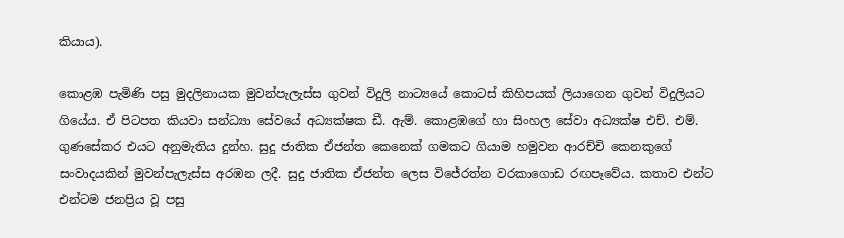කියාය).

කොළඹ පැමිණි පසු මුදලිනායක මුවන්පැලැස්ස ගුවන් විදුලි නාට්‍යයේ කොටස් කිහිපයක් ලියාගෙන ගුවන් විදුලියට ගියේය. ඒ පිටපත කියවා සන්ධ්‍යා සේවයේ අධ්‍යක්ෂක ඩී. ඇම්. කොළඹගේ හා සිංහල සේවා අධ්‍යක්ෂ එච්. එම්. ගුණසේකර එයට අනුමැතිය දුන්හ. සුදු ජාතික ඒජන්ත කෙනෙක් ගමකට ගියාම හමුවන ආරච්චි කෙනකුගේ සංවාදයකින් මුවන්පැලැස්ස අරඹන ලදී. සුදු ජාතික ඒජන්ත ලෙස විජේරත්න වරකාගොඩ රඟපෑවේය. කතාව එන්ට එන්ටම ජනප්‍රිය වූ පසු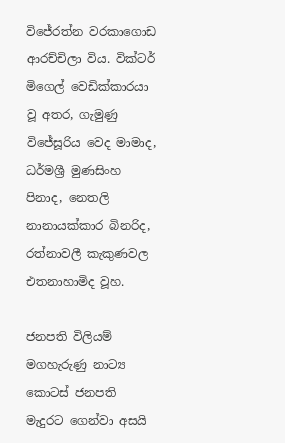විජේරත්න වරකාගොඩ ආරච්චිලා විය. වික්ටර් මිගෙල් වෙඩික්කාරයා වූ අතර, ගැමුණු විජේසූරිය වෙද මාමාද, ධර්මශ්‍රී මුණසිංහ පිනාද, නෙතලි නානායක්කාර බිනරිද, රත්නාවලී කැකුණවල එතනාහාමිද වූහ.

ජනපති විලියම් මගහැරුණු නාට්‍ය කොටස් ජනපති මැදුරට ගෙන්වා අසයි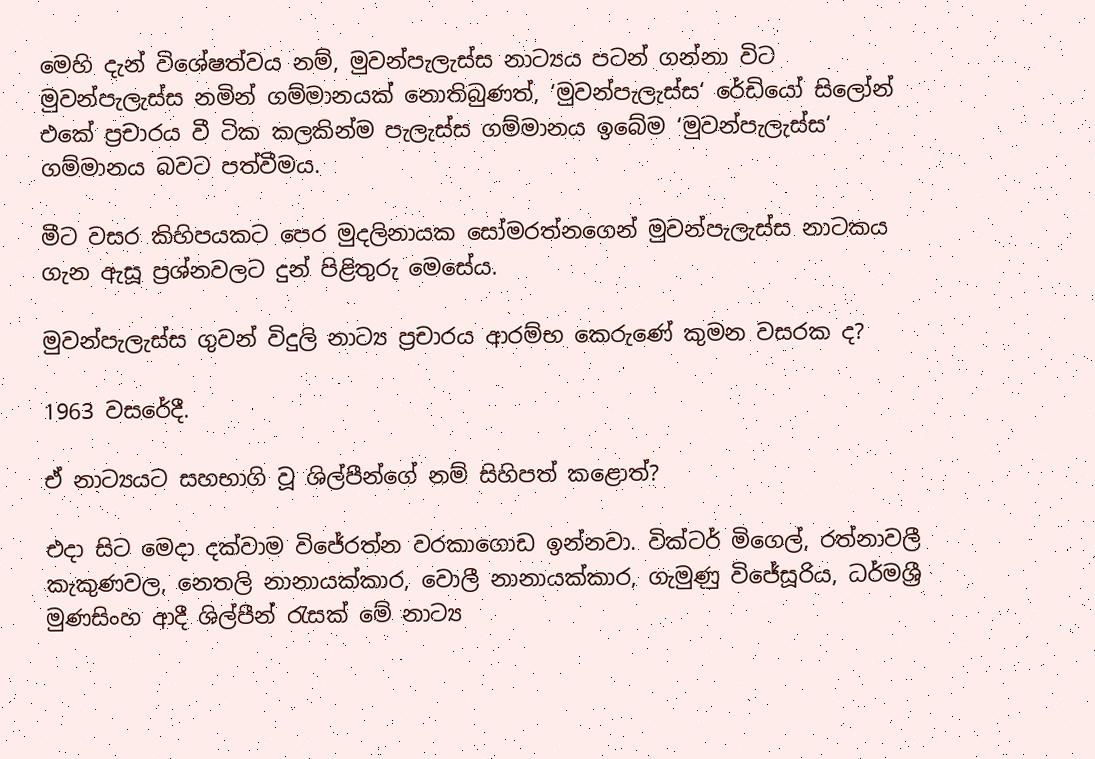මෙහි දැන් විශේෂත්වය නම්, මුවන්පැලැස්ස නාට්‍යය පටන් ගන්නා විට මුවන්පැලැස්ස නමින් ගම්මානයක් නොතිබුණත්, ‘මුවන්පැලැස්ස‘ රේඩියෝ සිලෝන් එකේ ප්‍රචාරය වී ටික කලකින්ම පැලැස්ස ගම්මානය ඉබේම ‘මුවන්පැලැස්ස‘ ගම්මානය බවට පත්වීමය.

මීට වසර කිහිපයකට පෙර මුදලිනායක සෝමරත්නගෙන් මුවන්පැලැස්ස නාටකය ගැන ඇසූ ප්‍රශ්නවලට දුන් පිළිතුරු මෙසේය.

මුවන්පැලැස්ස ගුවන් විදුලි නාට්‍ය ප්‍රචාරය ආරම්භ කෙරුණේ කුමන වසරක ද?

1963 වසරේදී.

ඒ නාට්‍යයට සහභාගි වූ ශිල්පීන්ගේ නම් සිහිපත් කළොත්?

එදා සිට මෙදා දක්වාම විජේරත්න වරකාගොඩ ඉන්නවා. වික්ටර් මිගෙල්, රත්නාවලී කැකුණවල, නෙතලි නානායක්කාර, වොලී නානායක්කාර, ගැමුණු විජේසූරිය, ධර්මශ්‍රී මුණසිංහ ආදී ශිල්පීන් රැසක් මේ නාට්‍ය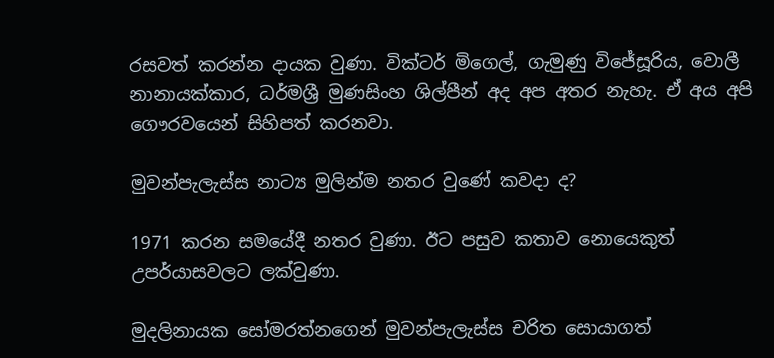රසවත් කරන්න දායක වුණා. වික්ටර් මිගෙල්, ගැමුණු විජේසූරිය, වොලී නානායක්කාර, ධර්මශ්‍රී මුණසිංහ ශිල්පීන් අද අප අතර නැහැ. ඒ අය අපි ගෞරවයෙන් සිහිපත් කරනවා.

මුවන්පැලැස්ස නාට්‍ය මුලින්ම නතර වුණේ කවදා ද?

1971 කරන සමයේදී නතර වුණා. ඊට පසුව කතාව නොයෙකුත් උපර්යාසවලට ලක්වුණා.

මුදලිනායක සෝමරත්නගෙන් මුවන්පැලැස්ස චරිත සොයාගත්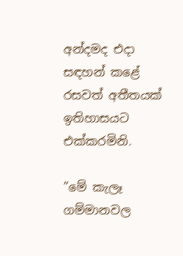අන්දමද එදා සඳහන් කළේ රසවත් අතීතයක් ඉතිහාසයට එක්කරමිනි.

”මේ කැලෑ ගම්මානවල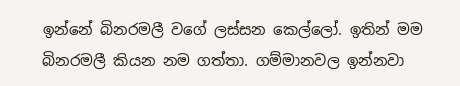ඉන්නේ බිනරමලී වගේ ලස්සන කෙල්ලෝ. ඉතින් මම බිනරමලී කියන නම ගත්තා. ගම්මානවල ඉන්නවා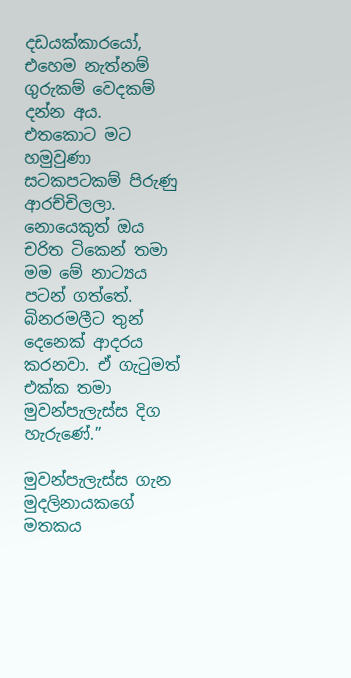දඩයක්කාරයෝ, එහෙම නැත්නම් ගුරුකම් වෙදකම් දන්න අය. එතකොට මට හමුවුණා සටකපටකම් පිරුණු ආරච්චිලලා. නොයෙකුත් ඔය චරිත ටිකෙන් තමා මම මේ නාට්‍යය පටන් ගත්තේ. බිනරමලීට තුන් දෙනෙක් ආදරය කරනවා. ඒ ගැටුමත් එක්ක තමා මුවන්පැලැස්ස දිග හැරුණේ.”

මුවන්පැලැස්ස ගැන මුදලිනායකගේ මතකය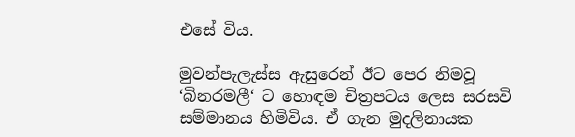එසේ විය.

මුවන්පැලැස්ස ඇසුරෙන් ඊට පෙර නිමවූ ‘බිනරමලී‘ ට හොඳම චිත්‍රපටය ලෙස සරසවි සම්මානය හිමිවිය. ඒ ගැන මුදලිනායක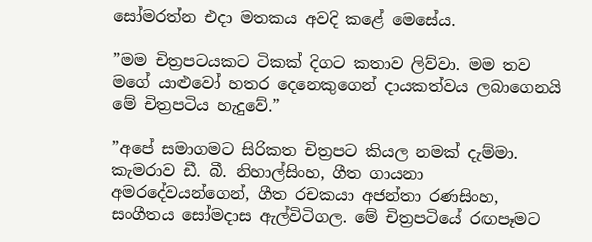සෝමරත්න එදා මතකය අවදි කළේ මෙසේය.

”මම චිත්‍රපටයකට ටිකක් දිගට කතාව ලිව්වා. මම තව මගේ යාළුවෝ හතර දෙනෙකුගෙන් දායකත්වය ලබාගෙනයි මේ චිත්‍රපටිය හැදුවේ.”

”අපේ සමාගමට සිරිකත චිත්‍රපට කියල නමක් දැම්මා. කැමරාව ඩී. බී. නිහාල්සිංහ, ගීත ගායනා අමරදේවයන්ගෙන්, ගීත රචකයා අජන්තා රණසිංහ, සංගීතය සෝමදාස ඇල්විටිගල. මේ චිත්‍රපටියේ රඟපෑමට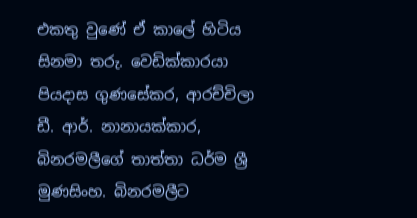එකතු වුණේ ඒ කාලේ හිටිය සිනමා තරු. වෙඩික්කාරයා පියදාස ගුණසේකර, ආරච්චිලා ඩී. ආර්. නානායක්කාර, බිනරමලීගේ තාත්තා ධර්ම ශ්‍රී මුණසිංහ. බිනරමලීට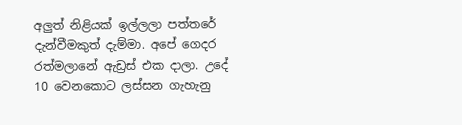අලු‍ත් නිළියක් ඉල්ලලා පත්තරේ දැන්වීමකුත් දැම්මා. අපේ ගෙදර රත්මලානේ ඇඩ්‍රස් එක දාලා. උදේ 10 වෙනකොට ලස්සන ගැහැනු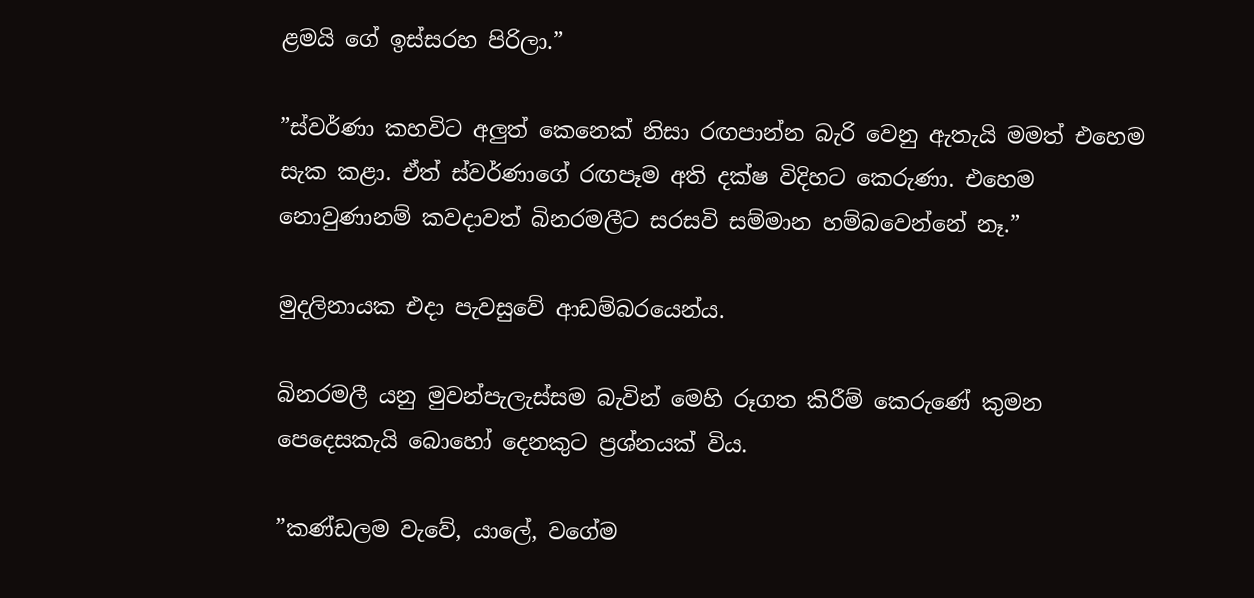ළමයි ගේ ඉස්සරහ පිරිලා.”

”ස්වර්ණා කහවිට අලු‍ත් කෙනෙක් නිසා රඟපාන්න බැරි වෙනු ඇතැයි මමත් එහෙම සැක කළා. ඒත් ස්වර්ණාගේ රඟපෑම අති දක්ෂ විදිහට කෙරුණා. එහෙම නොවුණානම් කවදාවත් බිනරමලීට සරසවි සම්මාන හම්බවෙන්නේ නෑ.”

මුදලිනායක එදා පැවසුවේ ආඩම්බරයෙන්ය.

බිනරමලී යනු මුවන්පැලැස්සම බැවින් මෙහි රූගත කිරීම් කෙරුණේ කුමන පෙදෙසකැයි බොහෝ දෙනකුට ප්‍රශ්නයක් විය.

”කණ්ඩලම වැවේ, යාලේ, වගේම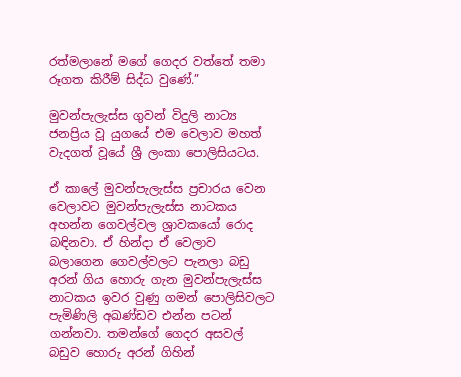රත්මලානේ මගේ ගෙදර වත්තේ තමා රූගත කිරීම් සිද්ධ වුණේ.”

මුවන්පැලැස්ස ගුවන් විදුලි නාට්‍ය ජනප්‍රිය වූ යුගයේ එම වෙලාව මහත් වැදගත් වූයේ ශ්‍රී ලංකා පොලිසියටය.

ඒ කාලේ මුවන්පැලැස්ස ප්‍රචාරය වෙන වෙලාවට මුවන්පැලැස්ස නාටකය අහන්න ගෙවල්වල ශ්‍රාවකයෝ රොද බඳිනවා. ඒ හින්දා ඒ වෙලාව බලාගෙන ගෙවල්වලට පැනලා බඩු අරන් ගිය හොරු ගැන මුවන්පැලැස්ස නාටකය ඉවර වුණු ගමන් පොලිසිවලට පැමිණිලි අඛණ්ඩව එන්න පටන් ගන්නවා. තමන්ගේ ගෙදර අසවල් බඩුව හොරු අරන් ගිහින්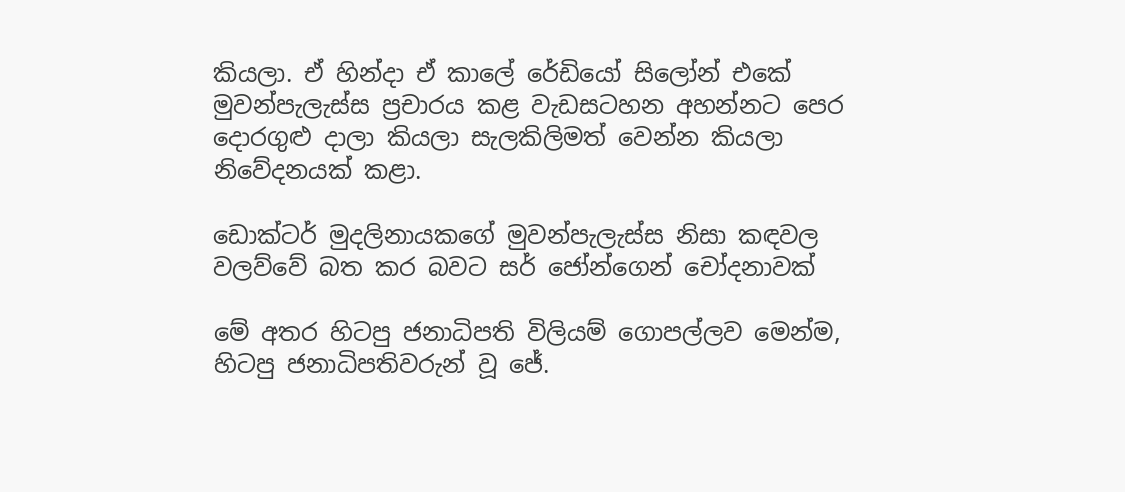කියලා. ඒ හින්දා ඒ කාලේ රේඩියෝ සිලෝන් එකේ මුවන්පැලැස්ස ප්‍රචාරය කළ වැඩසටහන අහන්නට පෙර දොරගුළු දාලා කියලා සැලකිලිමත් වෙන්න කියලා නිවේදනයක් කළා.

ඩොක්ටර් මුදලිනායකගේ මුවන්පැලැස්ස නිසා කඳවල වලව්වේ බත කර බවට සර් ජෝන්ගෙන් චෝදනාවක්

මේ අතර හිටපු ජනාධිපති විලියම් ගොපල්ලව මෙන්ම, හිටපු ජනාධිපතිවරුන් වූ ජේ.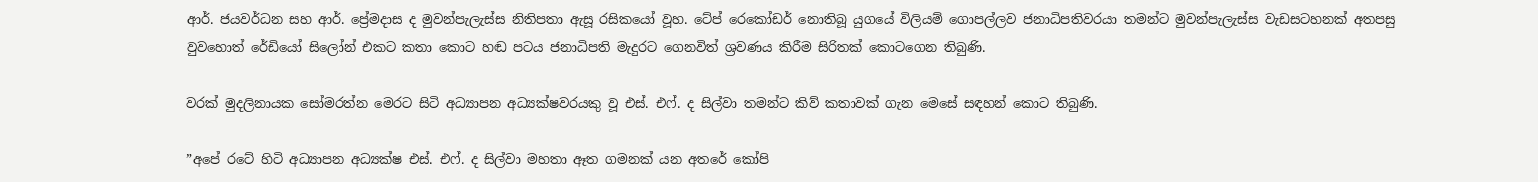ආර්. ජයවර්ධන සහ ආර්. ප්‍රේමදාස ද මුවන්පැලැස්ස නිතිපතා ඇසූ රසිකයෝ වූහ. ටේප් රෙකෝඩර් නොතිබූ යුගයේ විලියම් ගොපල්ලව ජනාධිපතිවරයා තමන්ට මුවන්පැලැස්ස වැඩසටහනක් අතපසු වුවහොත් රේඩියෝ සිලෝන් එකට කතා කොට හඬ පටය ජනාධිපති මැදුරට ගෙනවිත් ශ්‍රවණය කිරීම සිරිතක් කොටගෙන තිබුණි.

වරක් මුදලිනායක සෝමරත්න මෙරට සිටි අධ්‍යාපන අධ්‍යක්ෂවරයකු වූ එස්. එෆ්. ද සිල්වා තමන්ට කිව් කතාවක් ගැන මෙසේ සඳහන් කොට තිබුණි.

”අපේ රටේ හිටි අධ්‍යාපන අධ්‍යක්ෂ එස්. එෆ්. ද සිල්වා මහතා ඈත ගමනක් යන අතරේ කෝපි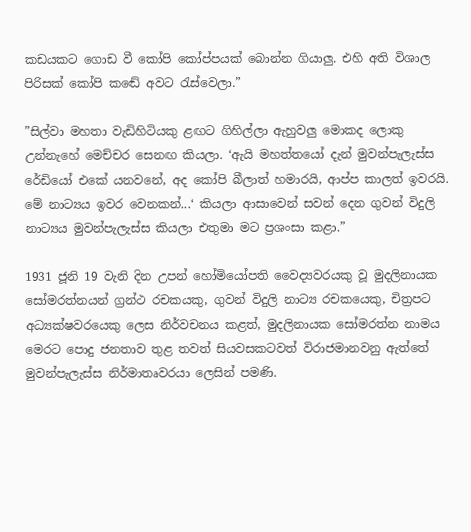කඩයකට ගොඩ වී කෝපි කෝප්පයක් බොන්න ගියාලු‍. එහි අති විශාල පිරිසක් කෝපි කඬේ අවට රැස්වෙලා.”

”සිල්වා මහතා වැඩිහිටියකු ළඟට ගිහිල්ලා ඇහුවලු‍ මොකද ලොකු උන්නැහේ මෙච්චර සෙනඟ කියලා. ‘ඇයි මහත්තයෝ දැන් මුවන්පැලැස්ස රේඩියෝ එකේ යනවනේ, අද කෝපි බීලාත් හමාරයි, ආප්ප කාලත් ඉවරයි. මේ නාට්‍යය ඉවර වෙනකන්...‘ කියලා ආසාවෙන් සවන් දෙන ගුවන් විදුලි නාට්‍යය මුවන්පැලැස්ස කියලා එතුමා මට ප්‍රශංසා කළා.”

1931 ජූනි 19 වැනි දින උපන් හෝමියෝපති වෛද්‍යවරයකු වූ මුදලිනායක සෝමරත්නයන් ග්‍රන්ථ රචකයකු, ගුවන් විදුලි නාට්‍ය රචකයෙකු, චිත්‍රපට අධ්‍යක්ෂවරයෙකු ලෙස නිර්වචනය කළත්, මුදලිනායක සෝමරත්න නාමය මෙරට පොදු ජනතාව තුළ තවත් සියවසකටවත් විරාජමානවනු ඇත්තේ මුවන්පැලැස්ස නිර්මාතෘවරයා ලෙසින් පමණි.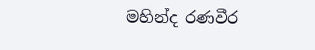මහින්ද රණවීර